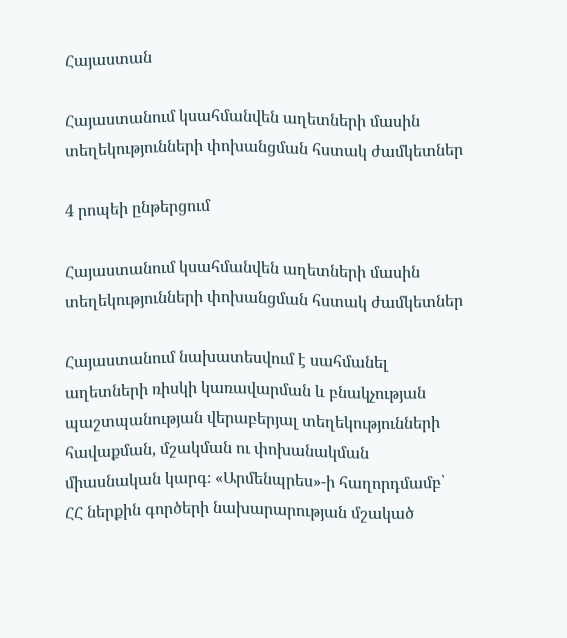Հայաստան

Հայաստանում կսահմանվեն աղետների մասին տեղեկությունների փոխանցման հստակ ժամկետներ

4 րոպեի ընթերցում

Հայաստանում կսահմանվեն աղետների մասին տեղեկությունների փոխանցման հստակ ժամկետներ

Հայաստանում նախատեսվում է սահմանել աղետների ռիսկի կառավարման և բնակչության պաշտպանության վերաբերյալ տեղեկությունների հավաքման, մշակման ու փոխանակման միասնական կարգ։ «Արմենպրես»-ի հաղորդմամբ՝ ՀՀ ներքին գործերի նախարարության մշակած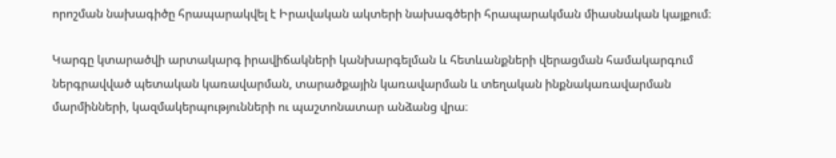որոշման նախագիծը հրապարակվել է Իրավական ակտերի նախագծերի հրապարակման միասնական կայքում։

Կարգը կտարածվի արտակարգ իրավիճակների կանխարգելման և հետևանքների վերացման համակարգում ներգրավված պետական կառավարման, տարածքային կառավարման և տեղական ինքնակառավարման մարմինների, կազմակերպությունների ու պաշտոնատար անձանց վրա։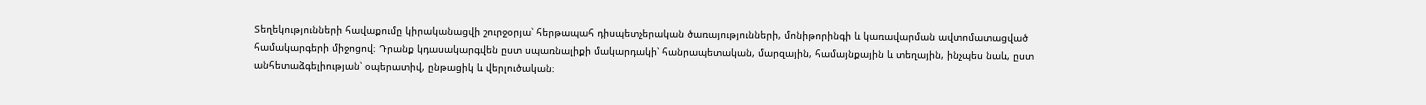Տեղեկությունների հավաքումը կիրականացվի շուրջօրյա՝ հերթապահ դիսպետչերական ծառայությունների, մոնիթորինգի և կառավարման ավտոմատացված համակարգերի միջոցով։ Դրանք կդասակարգվեն ըստ սպառնալիքի մակարդակի՝ հանրապետական, մարզային, համայնքային և տեղային, ինչպես նաև, ըստ անհետաձգելիության՝ օպերատիվ, ընթացիկ և վերլուծական։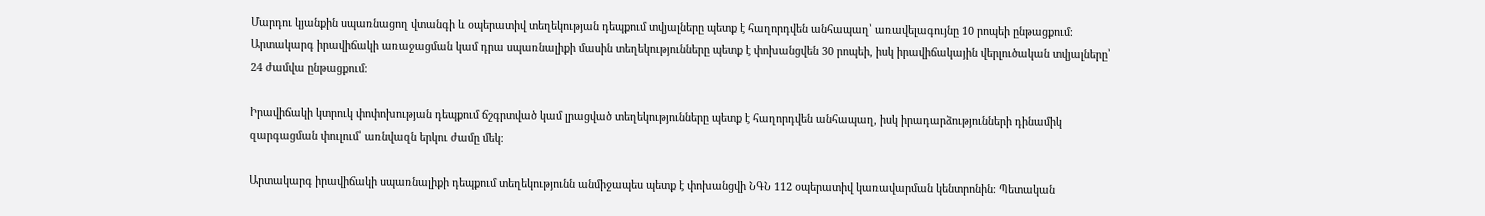Մարդու կյանքին սպառնացող վտանգի և օպերատիվ տեղեկության դեպքում տվյալները պետք է հաղորդվեն անհապաղ՝ առավելագույնը 10 րոպեի ընթացքում։ Արտակարգ իրավիճակի առաջացման կամ դրա սպառնալիքի մասին տեղեկությունները պետք է փոխանցվեն 30 րոպեի, իսկ իրավիճակային վերլուծական տվյալները՝ 24 ժամվա ընթացքում։

Իրավիճակի կտրուկ փոփոխության դեպքում ճշգրտված կամ լրացված տեղեկությունները պետք է հաղորդվեն անհապաղ, իսկ իրադարձությունների դինամիկ զարգացման փուլում՝ առնվազն երկու ժամը մեկ։

Արտակարգ իրավիճակի սպառնալիքի դեպքում տեղեկությունն անմիջապես պետք է փոխանցվի ՆԳՆ 112 օպերատիվ կառավարման կենտրոնին։ Պետական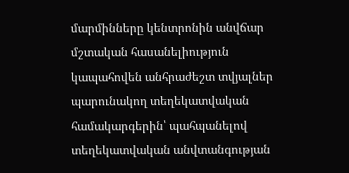մարմինները կենտրոնին անվճար մշտական հասանելիություն կապահովեն անհրաժեշտ տվյալներ պարունակող տեղեկատվական համակարգերին՝ պահպանելով տեղեկատվական անվտանգության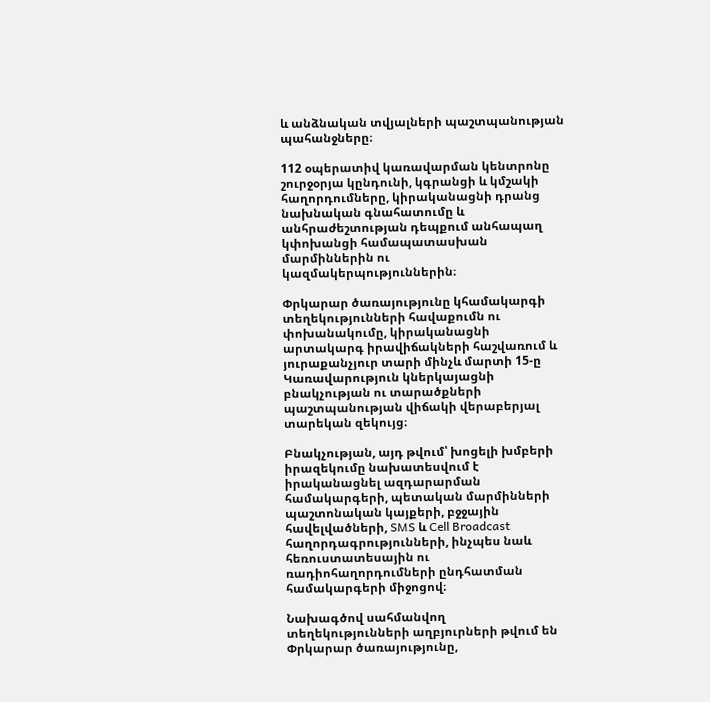և անձնական տվյալների պաշտպանության պահանջները։

112 օպերատիվ կառավարման կենտրոնը շուրջօրյա կընդունի, կգրանցի և կմշակի հաղորդումները, կիրականացնի դրանց նախնական գնահատումը և անհրաժեշտության դեպքում անհապաղ կփոխանցի համապատասխան մարմիններին ու կազմակերպություններին։

Փրկարար ծառայությունը կհամակարգի տեղեկությունների հավաքումն ու փոխանակումը, կիրականացնի արտակարգ իրավիճակների հաշվառում և յուրաքանչյուր տարի մինչև մարտի 15-ը Կառավարություն կներկայացնի բնակչության ու տարածքների պաշտպանության վիճակի վերաբերյալ տարեկան զեկույց։

Բնակչության, այդ թվում՝ խոցելի խմբերի իրազեկումը նախատեսվում է իրականացնել ազդարարման համակարգերի, պետական մարմինների պաշտոնական կայքերի, բջջային հավելվածների, SMS և Cell Broadcast հաղորդագրությունների, ինչպես նաև հեռուստատեսային ու ռադիոհաղորդումների ընդհատման համակարգերի միջոցով։

Նախագծով սահմանվող տեղեկությունների աղբյուրների թվում են Փրկարար ծառայությունը,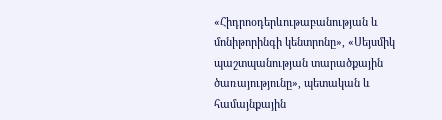«Հիդրոօդերևութաբանության և մոնիթորինգի կենտրոնը», «Սեյսմիկ պաշտպանության տարածքային ծառայությունը», պետական և համայնքային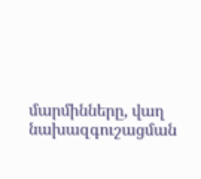մարմինները, վաղ նախազգուշացման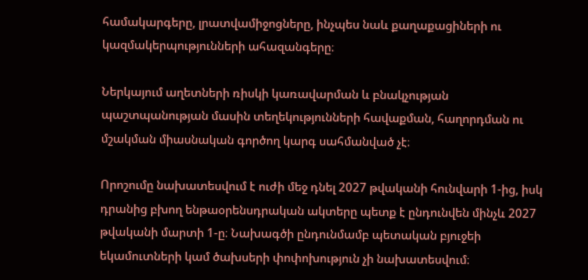համակարգերը, լրատվամիջոցները, ինչպես նաև քաղաքացիների ու կազմակերպությունների ահազանգերը։

Ներկայում աղետների ռիսկի կառավարման և բնակչության պաշտպանության մասին տեղեկությունների հավաքման, հաղորդման ու մշակման միասնական գործող կարգ սահմանված չէ։

Որոշումը նախատեսվում է ուժի մեջ դնել 2027 թվականի հունվարի 1-ից, իսկ դրանից բխող ենթաօրենսդրական ակտերը պետք է ընդունվեն մինչև 2027 թվականի մարտի 1-ը։ Նախագծի ընդունմամբ պետական բյուջեի եկամուտների կամ ծախսերի փոփոխություն չի նախատեսվում։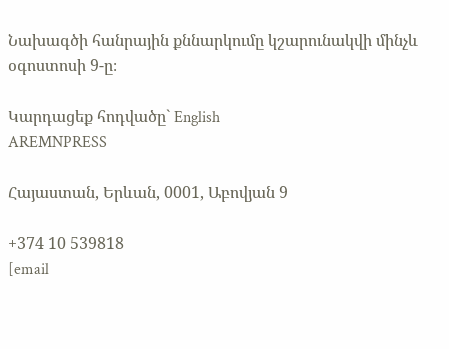Նախագծի հանրային քննարկումը կշարունակվի մինչև օգոստոսի 9-ը։

Կարդացեք հոդվածը` English
AREMNPRESS

Հայաստան, Երևան, 0001, Աբովյան 9

+374 10 539818
[email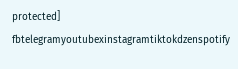protected]
fbtelegramyoutubexinstagramtiktokdzenspotify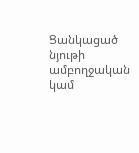Ցանկացած նյութի ամբողջական կամ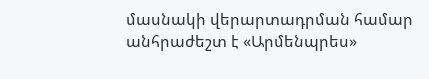մասնակի վերարտադրման համար անհրաժեշտ է «Արմենպրես»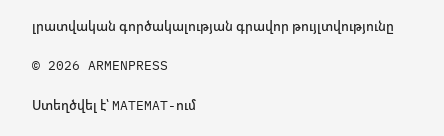լրատվական գործակալության գրավոր թույլտվությունը

© 2026 ARMENPRESS

Ստեղծվել է՝ MATEMAT-ում